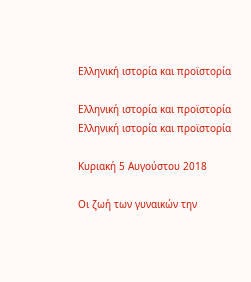Ελληνική ιστορία και προϊστορία

Ελληνική ιστορία και προϊστορία
Ελληνική ιστορία και προϊστορία

Κυριακή 5 Αυγούστου 2018

Οι ζωή των γυναικών την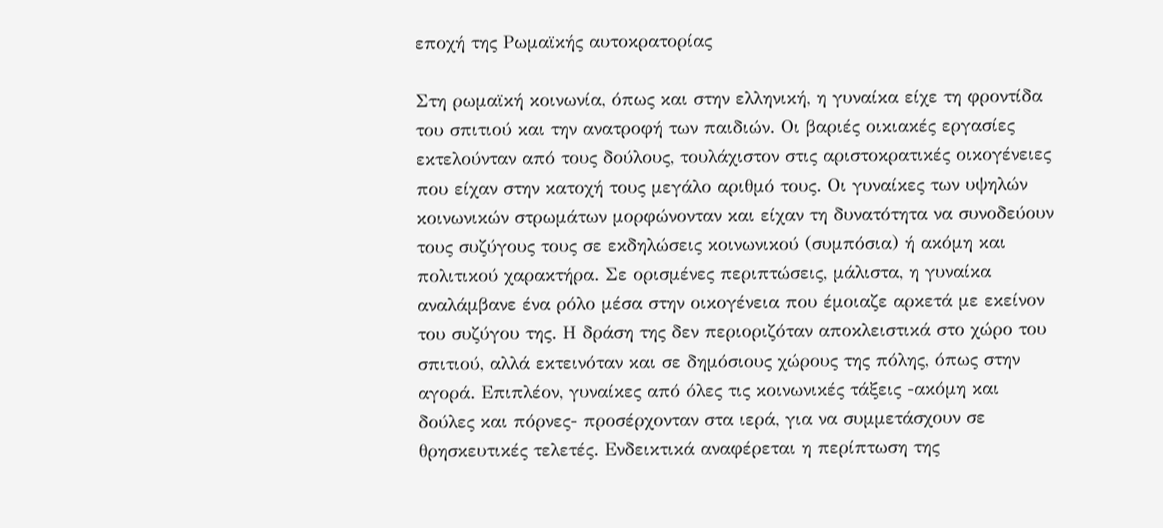εποχή της Ρωμαϊκής αυτοκρατορίας

Στη ρωμαϊκή κοινωνία, όπως και στην ελληνική, η γυναίκα είχε τη φροντίδα του σπιτιού και την ανατροφή των παιδιών. Οι βαριές οικιακές εργασίες εκτελούνταν από τους δούλους, τουλάχιστον στις αριστοκρατικές οικογένειες που είχαν στην κατοχή τους μεγάλο αριθμό τους. Οι γυναίκες των υψηλών κοινωνικών στρωμάτων μορφώνονταν και είχαν τη δυνατότητα να συνοδεύουν τους συζύγους τους σε εκδηλώσεις κοινωνικού (συμπόσια) ή ακόμη και πολιτικού χαρακτήρα. Σε ορισμένες περιπτώσεις, μάλιστα, η γυναίκα αναλάμβανε ένα ρόλο μέσα στην οικογένεια που έμοιαζε αρκετά με εκείνον του συζύγου της. Η δράση της δεν περιοριζόταν αποκλειστικά στο χώρο του σπιτιού, αλλά εκτεινόταν και σε δημόσιους χώρους της πόλης, όπως στην αγορά. Επιπλέον, γυναίκες από όλες τις κοινωνικές τάξεις -ακόμη και δούλες και πόρνες- προσέρχονταν στα ιερά, για να συμμετάσχουν σε θρησκευτικές τελετές. Ενδεικτικά αναφέρεται η περίπτωση της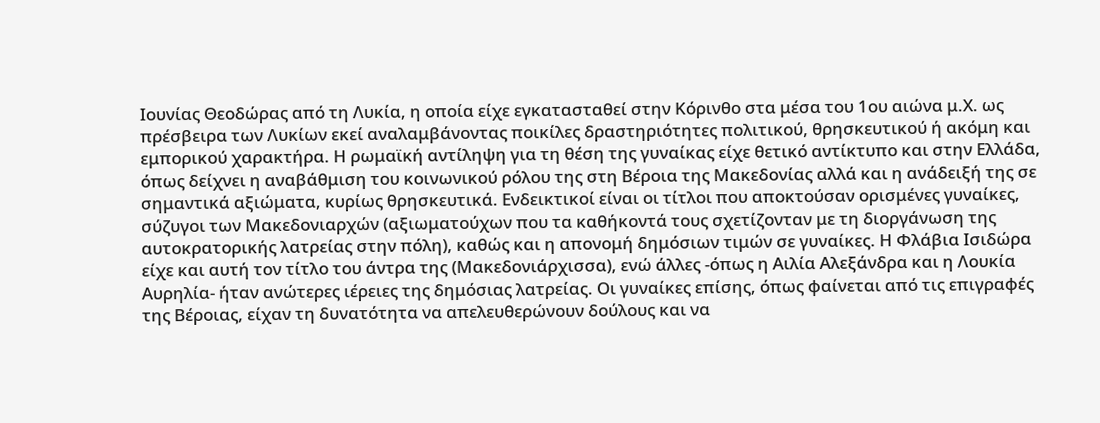Iουνίας Θεοδώρας από τη Λυκία, η οποία είχε εγκατασταθεί στην Κόρινθο στα μέσα του 1ου αιώνα μ.Χ. ως πρέσβειρα των Λυκίων εκεί αναλαμβάνοντας ποικίλες δραστηριότητες πολιτικού, θρησκευτικού ή ακόμη και εμπορικού χαρακτήρα. Η ρωμαϊκή αντίληψη για τη θέση της γυναίκας είχε θετικό αντίκτυπο και στην Ελλάδα, όπως δείχνει η αναβάθμιση του κοινωνικού ρόλου της στη Βέροια της Μακεδονίας αλλά και η ανάδειξή της σε σημαντικά αξιώματα, κυρίως θρησκευτικά. Ενδεικτικοί είναι οι τίτλοι που αποκτούσαν ορισμένες γυναίκες, σύζυγοι των Μακεδονιαρχών (αξιωματούχων που τα καθήκοντά τους σχετίζονταν με τη διοργάνωση της αυτοκρατορικής λατρείας στην πόλη), καθώς και η απονομή δημόσιων τιμών σε γυναίκες. Η Φλάβια Ισιδώρα είχε και αυτή τον τίτλο του άντρα της (Μακεδονιάρχισσα), ενώ άλλες -όπως η Αιλία Αλεξάνδρα και η Λουκία Αυρηλία- ήταν ανώτερες ιέρειες της δημόσιας λατρείας. Οι γυναίκες επίσης, όπως φαίνεται από τις επιγραφές της Βέροιας, είχαν τη δυνατότητα να απελευθερώνουν δούλους και να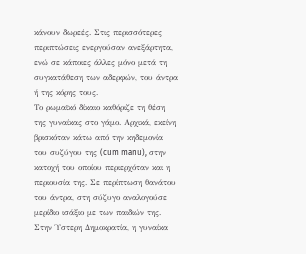κάνουν δωρεές. Στις περισσότερες περιπτώσεις ενεργούσαν ανεξάρτητα, ενώ σε κάποιες άλλες μόνο μετά τη συγκατάθεση των αδερφών, του άντρα ή της κόρης τους.
Το ρωμαϊκό δίκαιο καθόριζε τη θέση της γυναίκας στο γάμο. Αρχικά, εκείνη βρισκόταν κάτω από την κηδεμονία του συζύγου της (cum manu), στην κατοχή του οποίου περιερχόταν και η περιουσία της. Σε περίπτωση θανάτου του άντρα, στη σύζυγο αναλογούσε μερίδιο ισάξιο με των παιδιών της. Στην Ύστερη Δημοκρατία, η γυναίκα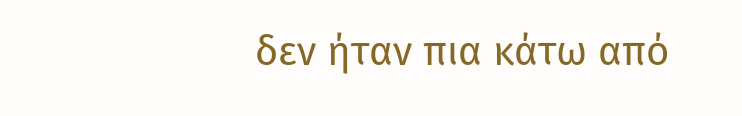δεν ήταν πια κάτω από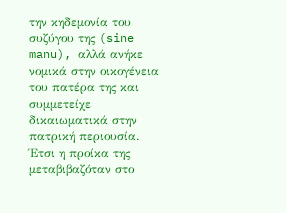την κηδεμονία του συζύγου της (sine manu), αλλά ανήκε νομικά στην οικογένεια του πατέρα της και συμμετείχε δικαιωματικά στην πατρική περιουσία. Έτσι η προίκα της μεταβιβαζόταν στο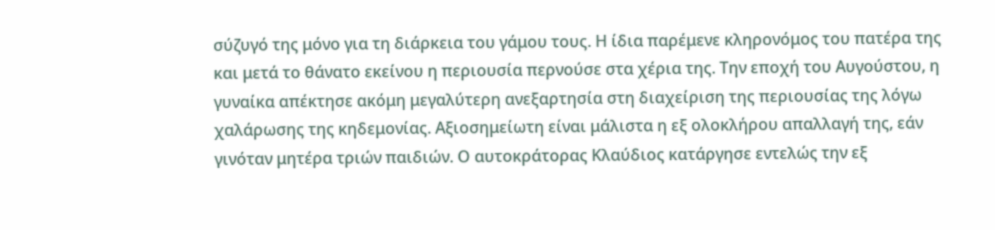σύζυγό της μόνο για τη διάρκεια του γάμου τους. Η ίδια παρέμενε κληρονόμος του πατέρα της και μετά το θάνατο εκείνου η περιουσία περνούσε στα χέρια της. Την εποχή του Αυγούστου, η γυναίκα απέκτησε ακόμη μεγαλύτερη ανεξαρτησία στη διαχείριση της περιουσίας της λόγω χαλάρωσης της κηδεμονίας. Αξιοσημείωτη είναι μάλιστα η εξ ολοκλήρου απαλλαγή της, εάν γινόταν μητέρα τριών παιδιών. Ο αυτοκράτορας Κλαύδιος κατάργησε εντελώς την εξ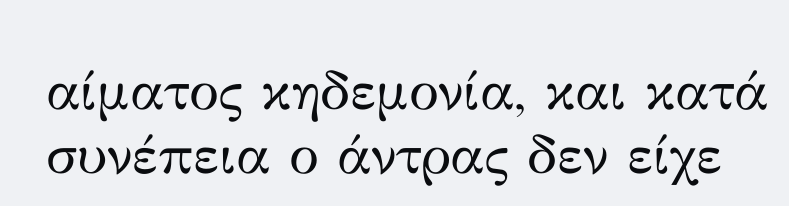αίματος κηδεμονία, και κατά συνέπεια ο άντρας δεν είχε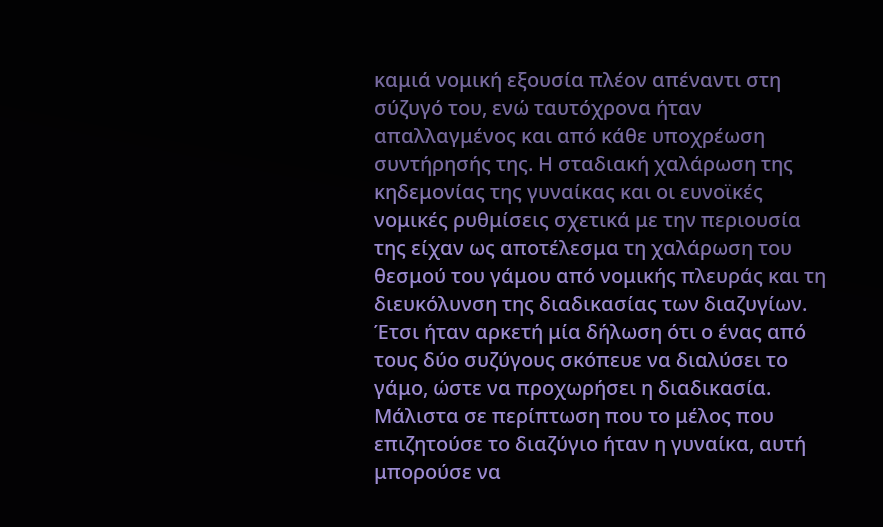καμιά νομική εξουσία πλέον απέναντι στη σύζυγό του, ενώ ταυτόχρονα ήταν απαλλαγμένος και από κάθε υποχρέωση συντήρησής της. Η σταδιακή χαλάρωση της κηδεμονίας της γυναίκας και οι ευνοϊκές νομικές ρυθμίσεις σχετικά με την περιουσία της είχαν ως αποτέλεσμα τη χαλάρωση του θεσμού του γάμου από νομικής πλευράς και τη διευκόλυνση της διαδικασίας των διαζυγίων. Έτσι ήταν αρκετή μία δήλωση ότι ο ένας από τους δύο συζύγους σκόπευε να διαλύσει το γάμο, ώστε να προχωρήσει η διαδικασία. Μάλιστα σε περίπτωση που το μέλος που επιζητούσε το διαζύγιο ήταν η γυναίκα, αυτή μπορούσε να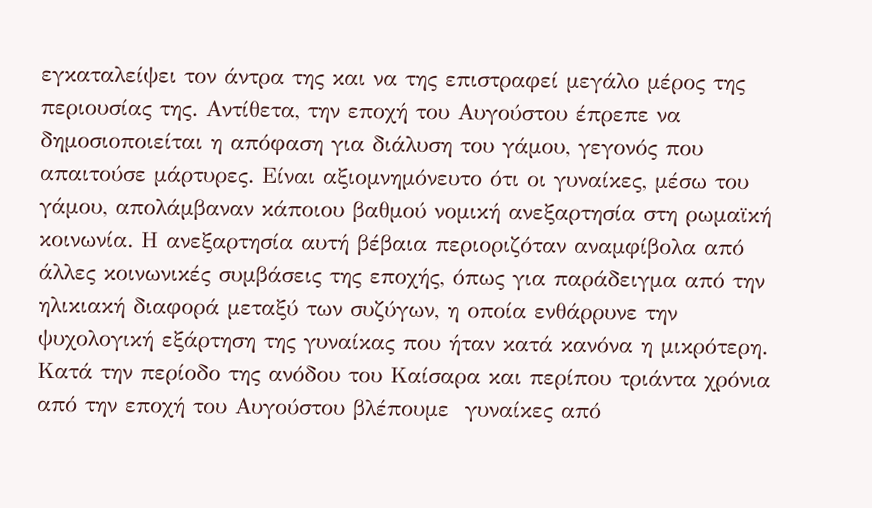εγκαταλείψει τον άντρα της και να της επιστραφεί μεγάλο μέρος της περιουσίας της. Αντίθετα, την εποχή του Αυγούστου έπρεπε να δημοσιοποιείται η απόφαση για διάλυση του γάμου, γεγονός που απαιτούσε μάρτυρες. Είναι αξιομνημόνευτο ότι οι γυναίκες, μέσω του γάμου, απολάμβαναν κάποιου βαθμού νομική ανεξαρτησία στη ρωμαϊκή κοινωνία. Η ανεξαρτησία αυτή βέβαια περιοριζόταν αναμφίβολα από άλλες κοινωνικές συμβάσεις της εποχής, όπως για παράδειγμα από την ηλικιακή διαφορά μεταξύ των συζύγων, η οποία ενθάρρυνε την ψυχολογική εξάρτηση της γυναίκας που ήταν κατά κανόνα η μικρότερη.
Κατά την περίοδο της ανόδου του Καίσαρα και περίπου τριάντα χρόνια από την εποχή του Αυγούστου βλέπουμε  γυναίκες από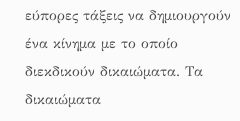εύπορες τάξεις να δημιουργούν ένα κίνημα με το οποίο διεκδικούν δικαιώματα. Τα δικαιώματα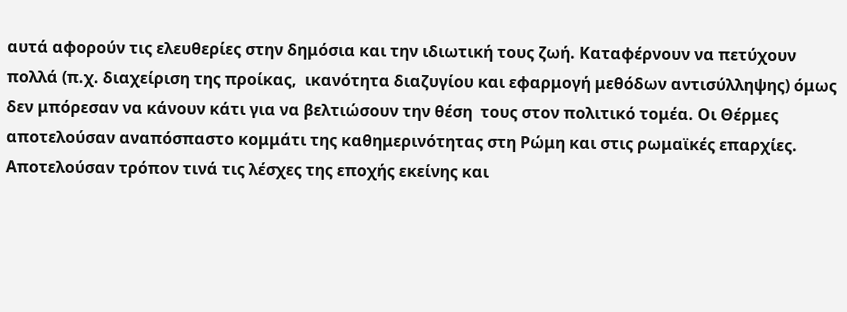αυτά αφορούν τις ελευθερίες στην δημόσια και την ιδιωτική τους ζωή. Καταφέρνουν να πετύχουν πολλά (π.χ. διαχείριση της προίκας,  ικανότητα διαζυγίου και εφαρμογή μεθόδων αντισύλληψης) όμως δεν μπόρεσαν να κάνουν κάτι για να βελτιώσουν την θέση  τους στον πολιτικό τομέα. Οι Θέρμες αποτελούσαν αναπόσπαστο κομμάτι της καθημερινότητας στη Ρώμη και στις ρωμαϊκές επαρχίες. Αποτελούσαν τρόπον τινά τις λέσχες της εποχής εκείνης και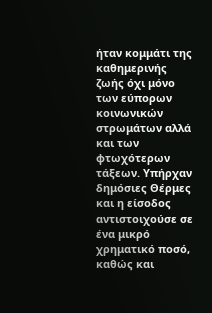ήταν κομμάτι της καθημερινής ζωής όχι μόνο των εύπορων κοινωνικών στρωμάτων αλλά και των φτωχότερων τάξεων. Υπήρχαν δημόσιες Θέρμες και η είσοδος αντιστοιχούσε σε ένα μικρό χρηματικό ποσό, καθώς και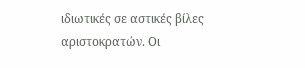ιδιωτικές σε αστικές βίλες αριστοκρατών. Οι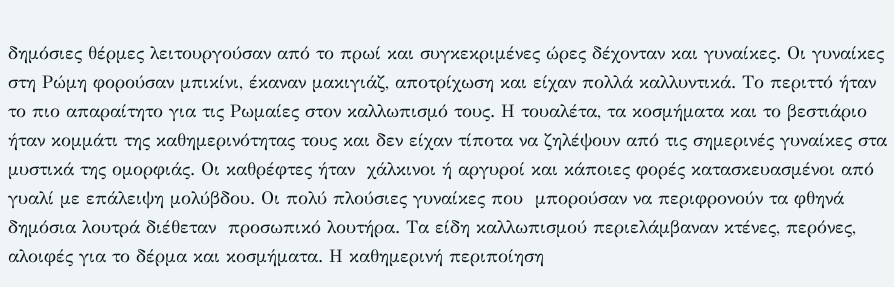δημόσιες θέρμες λειτουργούσαν από το πρωί και συγκεκριμένες ώρες δέχονταν και γυναίκες. Οι γυναίκες στη Ρώμη φορούσαν μπικίνι, έκαναν μακιγιάζ, αποτρίχωση και είχαν πολλά καλλυντικά. Το περιττό ήταν το πιο απαραίτητο για τις Ρωμαίες στον καλλωπισμό τους. Η τουαλέτα, τα κοσμήματα και το βεστιάριο ήταν κομμάτι της καθημερινότητας τους και δεν είχαν τίποτα να ζηλέψουν από τις σημερινές γυναίκες στα μυστικά της ομορφιάς. Οι καθρέφτες ήταν  χάλκινοι ή αργυροί και κάποιες φορές κατασκευασμένοι από γυαλί με επάλειψη μολύβδου. Οι πολύ πλούσιες γυναίκες που  μπορούσαν να περιφρονούν τα φθηνά δημόσια λουτρά διέθεταν  προσωπικό λουτήρα. Τα είδη καλλωπισμού περιελάμβαναν κτένες, περόνες, αλοιφές για το δέρμα και κοσμήματα. Η καθημερινή περιποίηση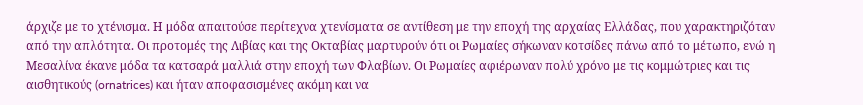άρχιζε με το χτένισμα. Η μόδα απαιτούσε περίτεχνα χτενίσματα σε αντίθεση με την εποχή της αρχαίας Ελλάδας, που χαρακτηριζόταν από την απλότητα. Οι προτομές της Λιβίας και της Οκταβίας μαρτυρούν ότι οι Ρωμαίες σήκωναν κοτσίδες πάνω από το μέτωπο, ενώ η Μεσαλίνα έκανε μόδα τα κατσαρά μαλλιά στην εποχή των Φλαβίων. Οι Ρωμαίες αφιέρωναν πολύ χρόνο με τις κομμώτριες και τις αισθητικούς (ornatrices) και ήταν αποφασισμένες ακόμη και να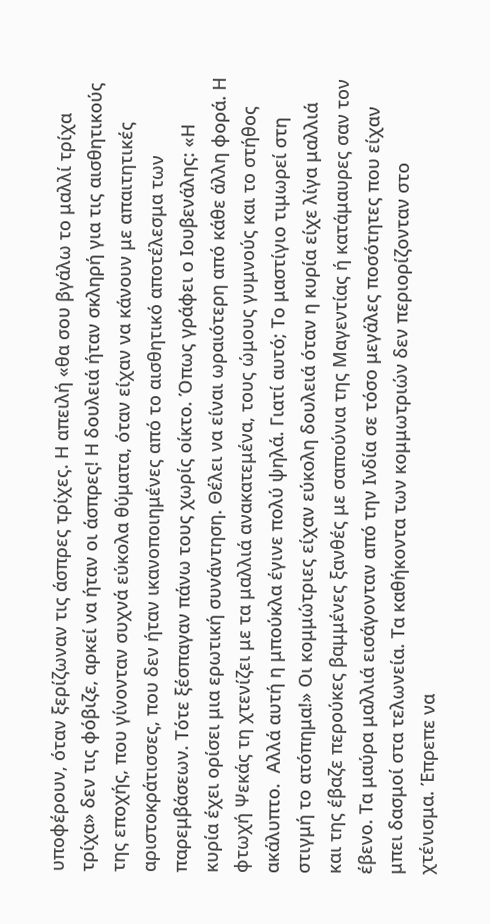υποφέρουν, όταν ξερίζωναν τις άσπρες τρίχες. Η απειλή «θα σου βγάλω το μαλλί τρίχα τρίχα» δεν τις φόβιζε, αρκεί να ήταν οι άσπρες! Η δουλειά ήταν σκληρή για τις αισθητικούς της εποχής, που γίνονταν συχνά εύκολα θύματα, όταν είχαν να κάνουν με απαιτητικές αριστοκράτισσες, που δεν ήταν ικανοποιημένες από το αισθητικό αποτέλεσμα των παρεμβάσεων. Τότε ξέσπαγαν πάνω τους χωρίς οίκτο. Όπως γράφει ο Ιουβενάλης: «Η κυρία έχει ορίσει μια ερωτική συνάντηση. Θέλει να είναι ωραιότερη από κάθε άλλη φορά. Η φτωχή Ψεκάς τη χτενίζει με τα μαλλιά ανακατεμένα, τους ώμους γυμνούς και το στήθος ακάλυπτο.  Αλλά αυτή η μπούκλα έγινε πολύ ψηλά. Γιατί αυτό; Το μαστίγιο τιμωρεί στη στιγμή το ατόπημα!» Οι κομμώτριες είχαν εύκολη δουλειά όταν η κυρία είχε λίγα μαλλιά και της έβαζε περούκες βαμμένες ξανθές με σαπούνια της Μαγεντίας ή κατάμαυρες σαν τον έβενο. Τα μαύρα μαλλιά εισάγονταν από την Ινδία σε τόσο μεγάλες ποσότητες που είχαν μπει δασμοί στα τελωνεία. Τα καθήκοντα των κομμωτριών δεν περιορίζονταν στο χτένισμα. Έπρεπε να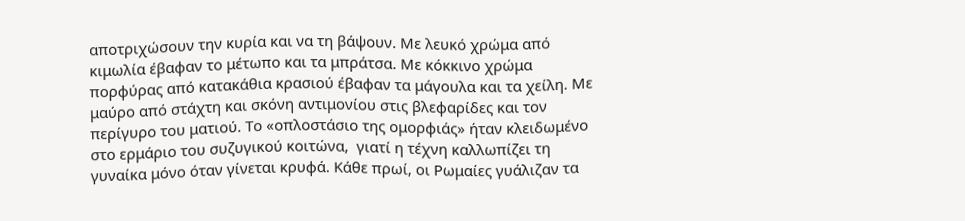αποτριχώσουν την κυρία και να τη βάψουν. Με λευκό χρώμα από κιμωλία έβαφαν το μέτωπο και τα μπράτσα. Με κόκκινο χρώμα πορφύρας από κατακάθια κρασιού έβαφαν τα μάγουλα και τα χείλη. Με μαύρο από στάχτη και σκόνη αντιμονίου στις βλεφαρίδες και τον περίγυρο του ματιού. Το «οπλοστάσιο της ομορφιάς» ήταν κλειδωμένο στο ερμάριο του συζυγικού κοιτώνα,  γιατί η τέχνη καλλωπίζει τη γυναίκα μόνο όταν γίνεται κρυφά. Κάθε πρωί, οι Ρωμαίες γυάλιζαν τα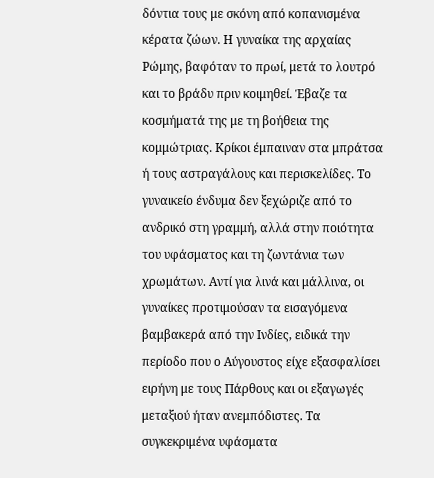δόντια τους με σκόνη από κοπανισμένα κέρατα ζώων. Η γυναίκα της αρχαίας Ρώμης, βαφόταν το πρωί, μετά το λουτρό και το βράδυ πριν κοιμηθεί. Έβαζε τα κοσμήματά της με τη βοήθεια της κομμώτριας. Κρίκοι έμπαιναν στα μπράτσα ή τους αστραγάλους και περισκελίδες. Το γυναικείο ένδυμα δεν ξεχώριζε από το ανδρικό στη γραμμή, αλλά στην ποιότητα του υφάσματος και τη ζωντάνια των χρωμάτων. Αντί για λινά και μάλλινα, οι γυναίκες προτιμούσαν τα εισαγόμενα βαμβακερά από την Ινδίες, ειδικά την περίοδο που ο Αύγουστος είχε εξασφαλίσει ειρήνη με τους Πάρθους και οι εξαγωγές μεταξιού ήταν ανεμπόδιστες. Τα συγκεκριμένα υφάσματα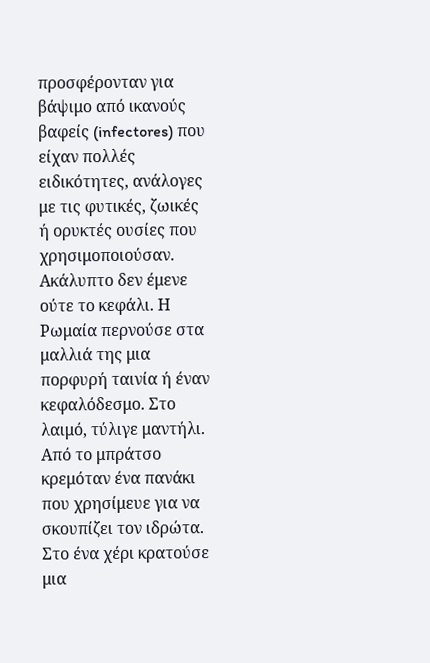προσφέρονταν για βάψιμο από ικανούς βαφείς (infectores) που είχαν πολλές ειδικότητες, ανάλογες με τις φυτικές, ζωικές ή ορυκτές ουσίες που χρησιμοποιούσαν. Ακάλυπτο δεν έμενε ούτε το κεφάλι. Η Ρωμαία περνούσε στα μαλλιά της μια πορφυρή ταινία ή έναν κεφαλόδεσμο. Στο λαιμό, τύλιγε μαντήλι. Από το μπράτσο κρεμόταν ένα πανάκι που χρησίμευε για να σκουπίζει τον ιδρώτα. Στο ένα χέρι κρατούσε μια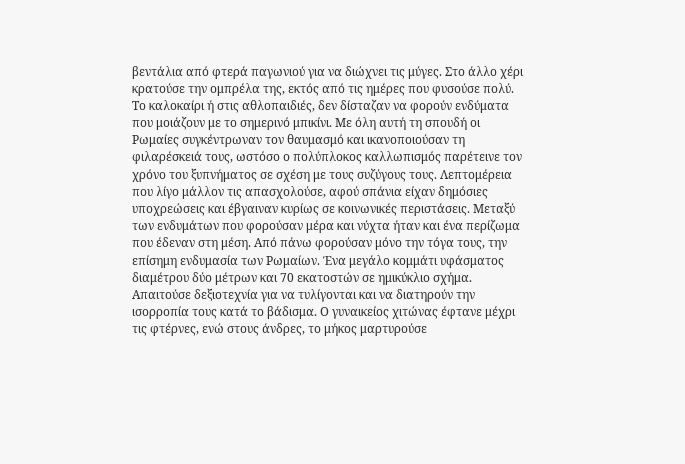βεντάλια από φτερά παγωνιού για να διώχνει τις μύγες. Στο άλλο χέρι κρατούσε την ομπρέλα της, εκτός από τις ημέρες που φυσούσε πολύ. Το καλοκαίρι ή στις αθλοπαιδιές, δεν δίσταζαν να φορούν ενδύματα που μοιάζουν με το σημερινό μπικίνι. Με όλη αυτή τη σπουδή οι Ρωμαίες συγκέντρωναν τον θαυμασμό και ικανοποιούσαν τη φιλαρέσκειά τους, ωστόσο ο πολύπλοκος καλλωπισμός παρέτεινε τον χρόνο του ξυπνήματος σε σχέση με τους συζύγους τους. Λεπτομέρεια που λίγο μάλλον τις απασχολούσε, αφού σπάνια είχαν δημόσιες υποχρεώσεις και έβγαιναν κυρίως σε κοινωνικές περιστάσεις. Μεταξύ των ενδυμάτων που φορούσαν μέρα και νύχτα ήταν και ένα περίζωμα που έδεναν στη μέση. Από πάνω φορούσαν μόνο την τόγα τους, την επίσημη ενδυμασία των Ρωμαίων. Ένα μεγάλο κομμάτι υφάσματος διαμέτρου δύο μέτρων και 70 εκατοστών σε ημικύκλιο σχήμα. Απαιτούσε δεξιοτεχνία για να τυλίγονται και να διατηρούν την ισορροπία τους κατά το βάδισμα. Ο γυναικείος χιτώνας έφτανε μέχρι τις φτέρνες, ενώ στους άνδρες, το μήκος μαρτυρούσε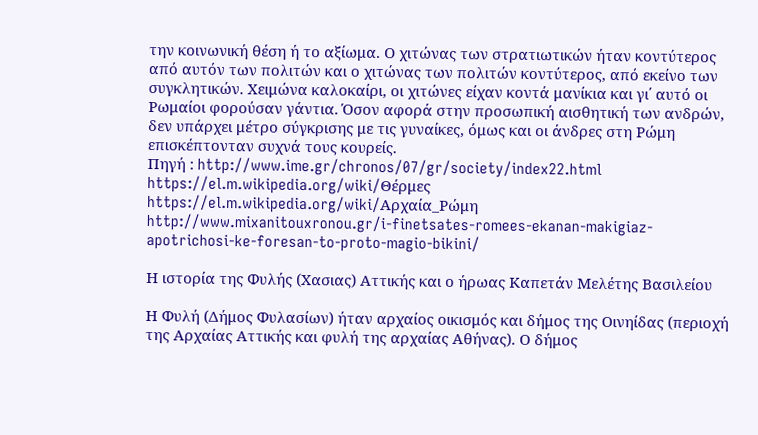την κοινωνική θέση ή το αξίωμα. Ο χιτώνας των στρατιωτικών ήταν κοντύτερος από αυτόν των πολιτών και ο χιτώνας των πολιτών κοντύτερος, από εκείνο των συγκλητικών. Χειμώνα καλοκαίρι, οι χιτώνες είχαν κοντά μανίκια και γι΄ αυτό οι Ρωμαίοι φορούσαν γάντια. Όσον αφορά στην προσωπική αισθητική των ανδρών, δεν υπάρχει μέτρο σύγκρισης με τις γυναίκες, όμως και οι άνδρες στη Ρώμη επισκέπτονταν συχνά τους κουρείς.
Πηγή : http://www.ime.gr/chronos/07/gr/society/index22.html
https://el.m.wikipedia.org/wiki/Θέρμες
https://el.m.wikipedia.org/wiki/Αρχαία_Ρώμη
http://www.mixanitouxronou.gr/i-finetsates-romees-ekanan-makigiaz-apotrichosi-ke-foresan-to-proto-magio-bikini/

Η ιστορία της Φυλής (Χασιας) Αττικής και ο ήρωας Καπετάν Μελέτης Βασιλείου

Η Φυλή (Δήμος Φυλασίων) ήταν αρχαίος οικισμός και δήμος της Οινηίδας (περιοχή της Αρχαίας Αττικής και φυλή της αρχαίας Αθήνας). Ο δήμος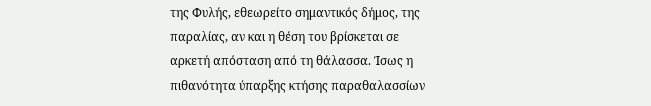της Φυλής, εθεωρείτο σημαντικός δήμος, της παραλίας, αν και η θέση του βρίσκεται σε αρκετή απόσταση από τη θάλασσα. Ίσως η πιθανότητα ύπαρξης κτήσης παραθαλασσίων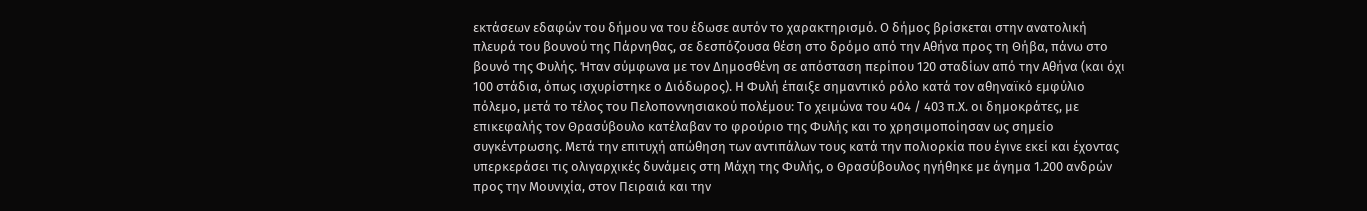εκτάσεων εδαφών του δήμου να του έδωσε αυτόν το χαρακτηρισμό. Ο δήμος βρίσκεται στην ανατολική πλευρά του βουνού της Πάρνηθας, σε δεσπόζουσα θέση στο δρόμο από την Αθήνα προς τη Θήβα, πάνω στο βουνό της Φυλής. Ήταν σύμφωνα με τον Δημοσθένη σε απόσταση περίπου 120 σταδίων από την Αθήνα (και όχι 100 στάδια, όπως ισχυρίστηκε ο Διόδωρος). Η Φυλή έπαιξε σημαντικό ρόλο κατά τον αθηναϊκό εμφύλιο πόλεμο, μετά το τέλος του Πελοποννησιακού πολέμου: Το χειμώνα του 404 / 403 π.Χ. οι δημοκράτες, με επικεφαλής τον Θρασύβουλο κατέλαβαν το φρούριο της Φυλής και το χρησιμοποίησαν ως σημείο συγκέντρωσης. Μετά την επιτυχή απώθηση των αντιπάλων τους κατά την πολιορκία που έγινε εκεί και έχοντας υπερκεράσει τις ολιγαρχικές δυνάμεις στη Μάχη της Φυλής, ο Θρασύβουλος ηγήθηκε με άγημα 1.200 ανδρών προς την Μουνιχία, στον Πειραιά και την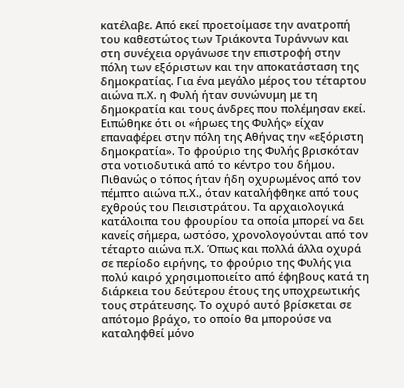κατέλαβε. Από εκεί προετοίμασε την ανατροπή του καθεστώτος των Τριάκοντα Τυράννων και στη συνέχεια οργάνωσε την επιστροφή στην πόλη των εξόριστων και την αποκατάσταση της δημοκρατίας. Για ένα μεγάλο μέρος του τέταρτου αιώνα π.Χ. η Φυλή ήταν συνώνυμη με τη δημοκρατία και τους άνδρες που πολέμησαν εκεί. Ειπώθηκε ότι οι «ήρωες της Φυλής» είχαν επαναφέρει στην πόλη της Αθήνας την «εξόριστη δημοκρατία». Το φρούριο της Φυλής βρισκόταν στα νοτιοδυτικά από το κέντρο του δήμου. Πιθανώς ο τόπος ήταν ήδη οχυρωμένος από τον πέμπτο αιώνα π.Χ., όταν καταλήφθηκε από τους εχθρούς του Πεισιστράτου. Τα αρχαιολογικά κατάλοιπα του φρουρίου τα οποία μπορεί να δει κανείς σήμερα, ωστόσο, χρονολογούνται από τον τέταρτο αιώνα π.Χ. Όπως και πολλά άλλα οχυρά σε περίοδο ειρήνης, το φρούριο της Φυλής για πολύ καιρό χρησιμοποιείτο από έφηβους κατά τη διάρκεια του δεύτερου έτους της υποχρεωτικής τους στράτευσης. Το οχυρό αυτό βρίσκεται σε απότομο βράχο, το οποίο θα μπορούσε να καταληφθεί μόνο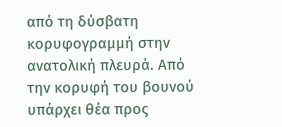από τη δύσβατη κορυφογραμμή στην ανατολική πλευρά. Από την κορυφή του βουνού υπάρχει θέα προς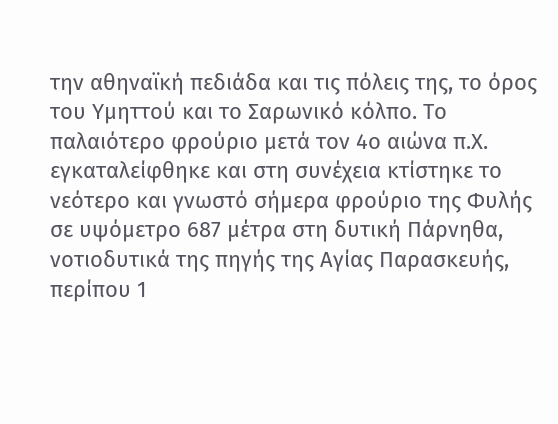την αθηναϊκή πεδιάδα και τις πόλεις της, το όρος του Υμηττού και το Σαρωνικό κόλπο. Το παλαιότερο φρούριο μετά τον 4ο αιώνα π.Χ. εγκαταλείφθηκε και στη συνέχεια κτίστηκε το νεότερο και γνωστό σήμερα φρούριο της Φυλής σε υψόμετρο 687 μέτρα στη δυτική Πάρνηθα, νοτιοδυτικά της πηγής της Αγίας Παρασκευής, περίπου 1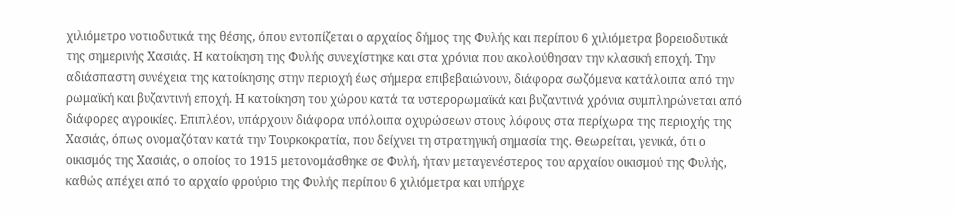χιλιόμετρο νοτιοδυτικά της θέσης, όπου εντοπίζεται ο αρχαίος δήμος της Φυλής και περίπου 6 χιλιόμετρα βορειοδυτικά της σημερινής Xασιάς. Η κατοίκηση της Φυλής συνεχίστηκε και στα χρόνια που ακολούθησαν την κλασική εποχή. Την αδιάσπαστη συνέχεια της κατοίκησης στην περιοχή έως σήμερα επιβεβαιώνουν, διάφορα σωζόμενα κατάλοιπα από την ρωμαϊκή και βυζαντινή εποχή. Η κατοίκηση του χώρου κατά τα υστερορωμαϊκά και βυζαντινά χρόνια συμπληρώνεται από διάφορες αγροικίες. Επιπλέον, υπάρχουν διάφορα υπόλοιπα οχυρώσεων στους λόφους στα περίχωρα της περιοχής της Χασιάς, όπως ονομαζόταν κατά την Τουρκοκρατία, που δείχνει τη στρατηγική σημασία της. Θεωρείται, γενικά, ότι ο οικισμός της Χασιάς, ο οποίος το 1915 μετονομάσθηκε σε Φυλή, ήταν μεταγενέστερος του αρχαίου οικισμού της Φυλής, καθώς απέχει από το αρχαίο φρούριο της Φυλής περίπου 6 χιλιόμετρα και υπήρχε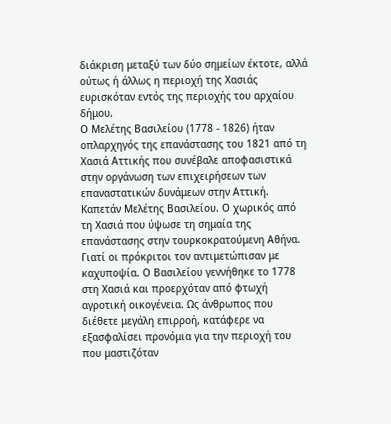διάκριση μεταξύ των δύο σημείων έκτοτε, αλλά ούτως ή άλλως η περιοχή της Χασιάς ευρισκόταν εντός της περιοχής του αρχαίου δήμου.
Ο Μελέτης Βασιλείου (1778 - 1826) ήταν οπλαρχηγός της επανάστασης του 1821 από τη Χασιά Αττικής που συνέβαλε αποφασιστικά στην οργάνωση των επιχειρήσεων των επαναστατικών δυνάμεων στην Αττική. Καπετάν Μελέτης Βασιλείου. Ο χωρικός από τη Χασιά που ύψωσε τη σημαία της επανάστασης στην τουρκοκρατούμενη Αθήνα. Γιατί οι πρόκριτοι τον αντιμετώπισαν με καχυποψία. Ο Βασιλείου γεννήθηκε το 1778 στη Χασιά και προερχόταν από φτωχή αγροτική οικογένεια. Ως άνθρωπος που διέθετε μεγάλη επιρροή, κατάφερε να εξασφαλίσει προνόμια για την περιοχή του που μαστιζόταν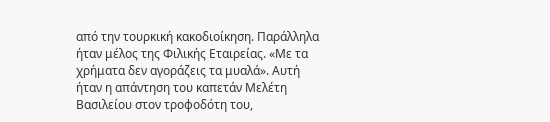από την τουρκική κακοδιοίκηση. Παράλληλα ήταν μέλος της Φιλικής Εταιρείας. «Με τα χρήματα δεν αγοράζεις τα μυαλά». Αυτή ήταν η απάντηση του καπετάν Μελέτη Βασιλείου στον τροφοδότη του,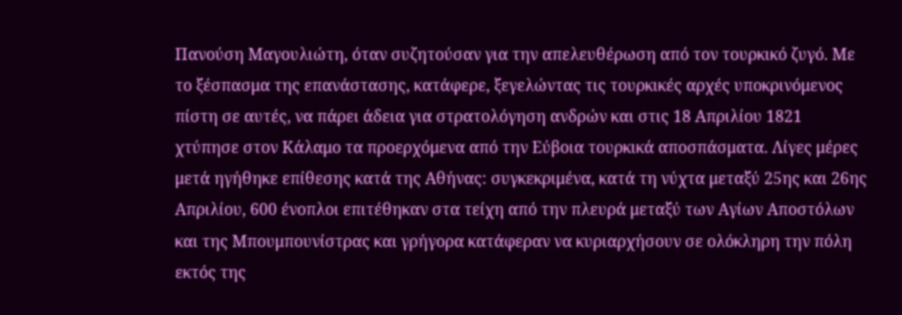Πανούση Μαγουλιώτη, όταν συζητούσαν για την απελευθέρωση από τον τουρκικό ζυγό. Με το ξέσπασμα της επανάστασης, κατάφερε, ξεγελώντας τις τουρκικές αρχές υποκρινόμενος πίστη σε αυτές, να πάρει άδεια για στρατολόγηση ανδρών και στις 18 Απριλίου 1821 χτύπησε στον Κάλαμο τα προερχόμενα από την Εύβοια τουρκικά αποσπάσματα. Λίγες μέρες μετά ηγήθηκε επίθεσης κατά της Αθήνας: συγκεκριμένα, κατά τη νύχτα μεταξύ 25ης και 26ης Απριλίου, 600 ένοπλοι επιτέθηκαν στα τείχη από την πλευρά μεταξύ των Αγίων Αποστόλων και της Μπουμπουνίστρας και γρήγορα κατάφεραν να κυριαρχήσουν σε ολόκληρη την πόλη εκτός της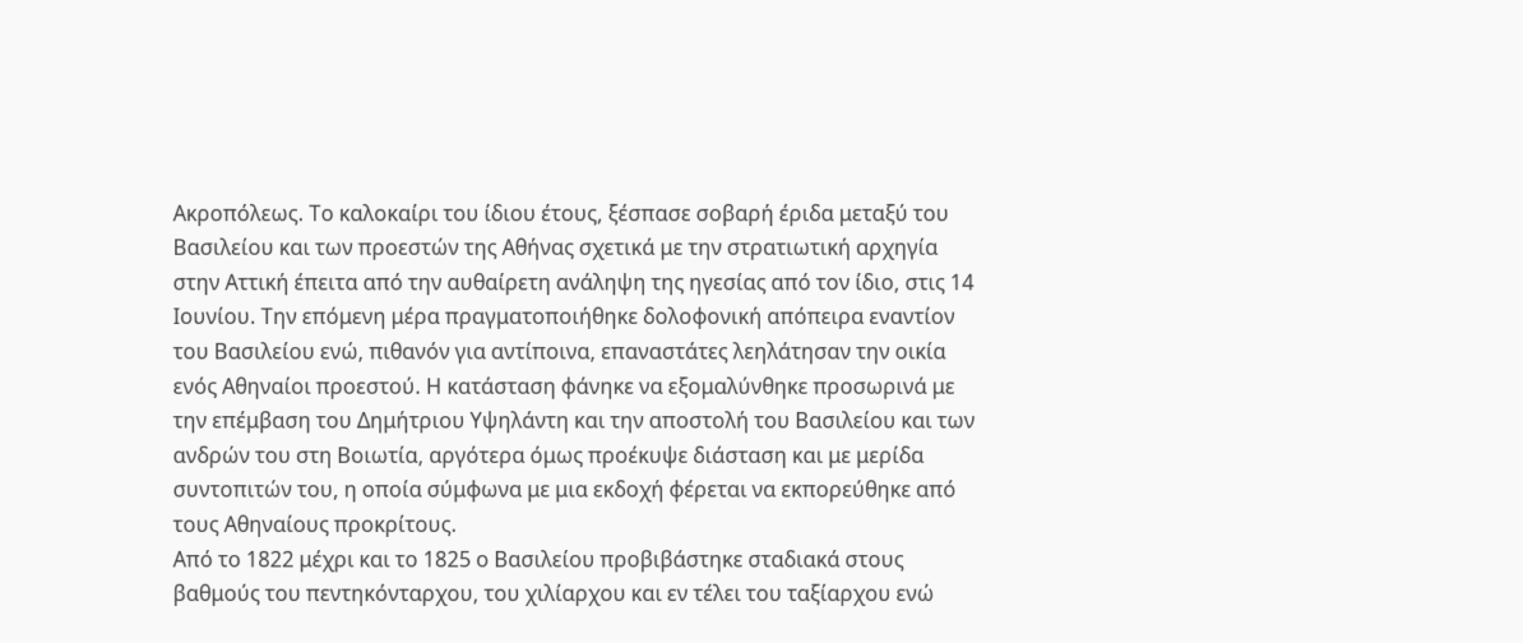Ακροπόλεως. Το καλοκαίρι του ίδιου έτους, ξέσπασε σοβαρή έριδα μεταξύ του Βασιλείου και των προεστών της Αθήνας σχετικά με την στρατιωτική αρχηγία στην Αττική έπειτα από την αυθαίρετη ανάληψη της ηγεσίας από τον ίδιο, στις 14 Ιουνίου. Την επόμενη μέρα πραγματοποιήθηκε δολοφονική απόπειρα εναντίον του Βασιλείου ενώ, πιθανόν για αντίποινα, επαναστάτες λεηλάτησαν την οικία ενός Αθηναίοι προεστού. Η κατάσταση φάνηκε να εξομαλύνθηκε προσωρινά με την επέμβαση του Δημήτριου Υψηλάντη και την αποστολή του Βασιλείου και των ανδρών του στη Βοιωτία, αργότερα όμως προέκυψε διάσταση και με μερίδα συντοπιτών του, η οποία σύμφωνα με μια εκδοχή φέρεται να εκπορεύθηκε από τους Αθηναίους προκρίτους.
Από το 1822 μέχρι και το 1825 ο Βασιλείου προβιβάστηκε σταδιακά στους βαθμούς του πεντηκόνταρχου, του χιλίαρχου και εν τέλει του ταξίαρχου ενώ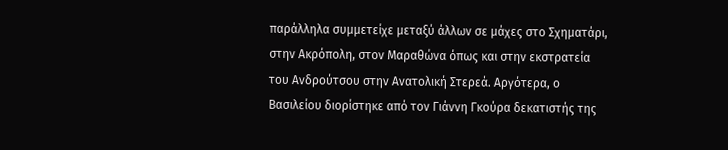παράλληλα συμμετείχε μεταξύ άλλων σε μάχες στο Σχηματάρι, στην Ακρόπολη, στον Μαραθώνα όπως και στην εκστρατεία του Ανδρούτσου στην Ανατολική Στερεά. Αργότερα, ο Βασιλείου διορίστηκε από τον Γιάννη Γκούρα δεκατιστής της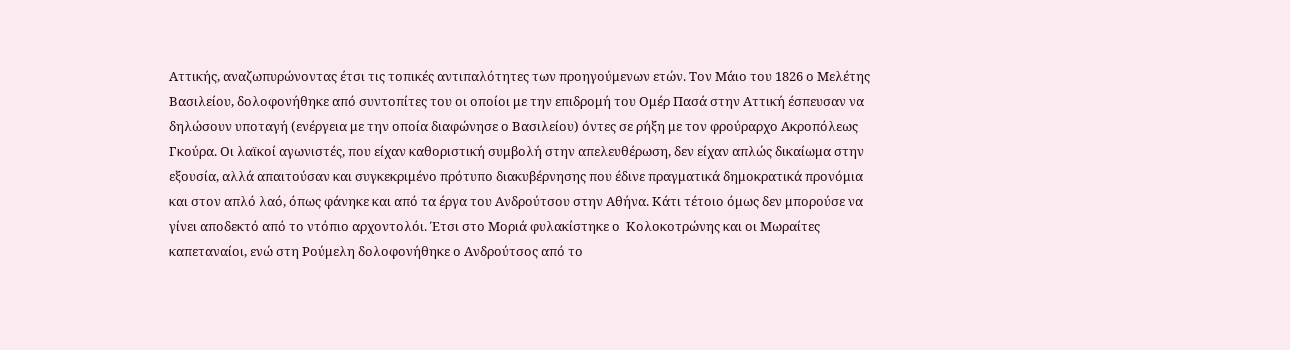Αττικής, αναζωπυρώνοντας έτσι τις τοπικές αντιπαλότητες των προηγούμενων ετών. Τον Μάιο του 1826 ο Μελέτης Βασιλείου, δολοφονήθηκε από συντοπίτες του οι οποίοι με την επιδρομή του Ομέρ Πασά στην Αττική έσπευσαν να δηλώσουν υποταγή (ενέργεια με την οποία διαφώνησε ο Βασιλείου) όντες σε ρήξη με τον φρούραρχο Ακροπόλεως Γκούρα. Οι λαϊκοί αγωνιστές, που είχαν καθοριστική συμβολή στην απελευθέρωση, δεν είχαν απλώς δικαίωμα στην  εξουσία, αλλά απαιτούσαν και συγκεκριμένο πρότυπο διακυβέρνησης που έδινε πραγματικά δημοκρατικά προνόμια και στον απλό λαό, όπως φάνηκε και από τα έργα του Ανδρούτσου στην Αθήνα. Κάτι τέτοιο όμως δεν μπορούσε να γίνει αποδεκτό από το ντόπιο αρχοντολόι. Έτσι στο Μοριά φυλακίστηκε ο  Κολοκοτρώνης και οι Μωραίτες καπεταναίοι, ενώ στη Ρούμελη δολοφονήθηκε ο Ανδρούτσος από το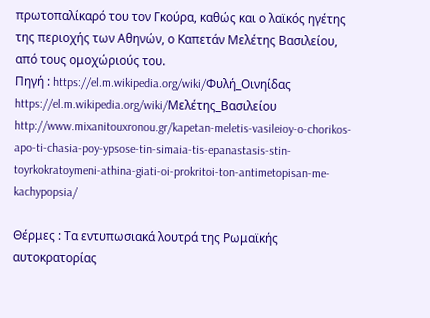πρωτοπαλίκαρό του τον Γκούρα, καθώς και ο λαϊκός ηγέτης της περιοχής των Αθηνών, ο Καπετάν Μελέτης Βασιλείου, από τους ομοχώριούς του.
Πηγή : https://el.m.wikipedia.org/wiki/Φυλή_Οινηίδας
https://el.m.wikipedia.org/wiki/Μελέτης_Βασιλείου
http://www.mixanitouxronou.gr/kapetan-meletis-vasileioy-o-chorikos-apo-ti-chasia-poy-ypsose-tin-simaia-tis-epanastasis-stin-toyrkokratoymeni-athina-giati-oi-prokritoi-ton-antimetopisan-me-kachypopsia/

Θέρμες : Τα εντυπωσιακά λουτρά της Ρωμαϊκής αυτοκρατορίας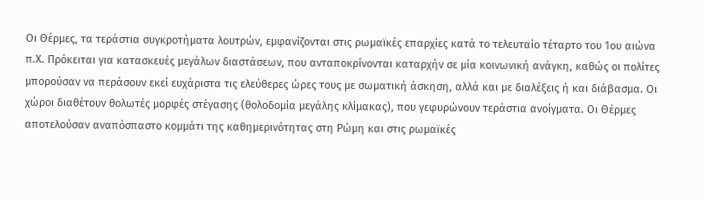Οι Θέρμες, τα τεράστια συγκροτήματα λουτρών, εμφανίζονται στις ρωμαϊκές επαρχίες κατά το τελευταίο τέταρτο του 1ου αιώνα π.Χ. Πρόκειται για κατασκευές μεγάλων διαστάσεων, που ανταποκρίνονται καταρχήν σε μία κοινωνική ανάγκη, καθώς οι πολίτες μπορούσαν να περάσουν εκεί ευχάριστα τις ελεύθερες ώρες τους με σωματική άσκηση, αλλά και με διαλέξεις ή και διάβασμα. Οι χώροι διαθέτουν θολωτές μορφές στέγασης (θολοδομία μεγάλης κλίμακας), που γεφυρώνουν τεράστια ανοίγματα. Οι Θέρμες αποτελούσαν αναπόσπαστο κομμάτι της καθημερινότητας στη Ρώμη και στις ρωμαϊκές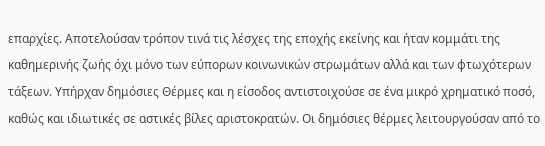επαρχίες. Αποτελούσαν τρόπον τινά τις λέσχες της εποχής εκείνης και ήταν κομμάτι της καθημερινής ζωής όχι μόνο των εύπορων κοινωνικών στρωμάτων αλλά και των φτωχότερων τάξεων. Υπήρχαν δημόσιες Θέρμες και η είσοδος αντιστοιχούσε σε ένα μικρό χρηματικό ποσό, καθώς και ιδιωτικές σε αστικές βίλες αριστοκρατών. Οι δημόσιες θέρμες λειτουργούσαν από το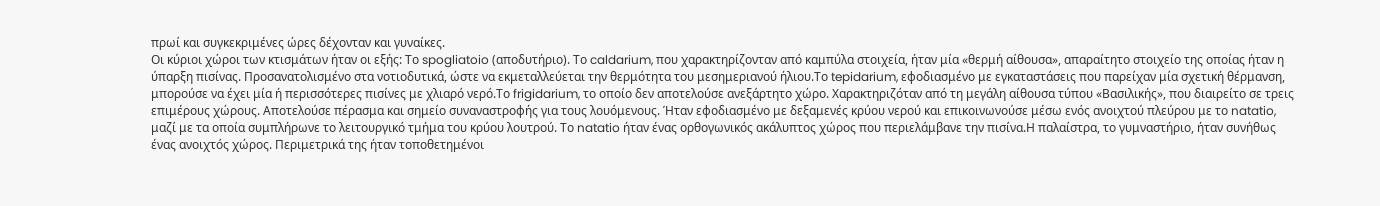πρωί και συγκεκριμένες ώρες δέχονταν και γυναίκες.
Οι κύριοι χώροι των κτισμάτων ήταν οι εξής: Το spogliatoio (αποδυτήριο). Το caldarium, που χαρακτηρίζονταν από καμπύλα στοιχεία, ήταν μία «θερμή αίθουσα», απαραίτητο στοιχείο της οποίας ήταν η ύπαρξη πισίνας. Προσανατολισμένο στα νοτιοδυτικά, ώστε να εκμεταλλεύεται την θερμότητα του μεσημεριανού ήλιου.Το tepidarium, εφοδιασμένο με εγκαταστάσεις που παρείχαν μία σχετική θέρμανση, μπορούσε να έχει μία ή περισσότερες πισίνες με χλιαρό νερό.Το frigidarium, το οποίο δεν αποτελούσε ανεξάρτητο χώρο. Χαρακτηριζόταν από τη μεγάλη αίθουσα τύπου «Βασιλικής», που διαιρείτο σε τρεις επιμέρους χώρους. Αποτελούσε πέρασμα και σημείο συναναστροφής για τους λουόμενους. Ήταν εφοδιασμένο με δεξαμενές κρύου νερού και επικοινωνούσε μέσω ενός ανοιχτού πλεύρου με το natatio, μαζί με τα οποία συμπλήρωνε το λειτουργικό τμήμα του κρύου λουτρού. Το natatio ήταν ένας ορθογωνικός ακάλυπτος χώρος που περιελάμβανε την πισίνα.Η παλαίστρα, το γυμναστήριο, ήταν συνήθως ένας ανοιχτός χώρος. Περιμετρικά της ήταν τοποθετημένοι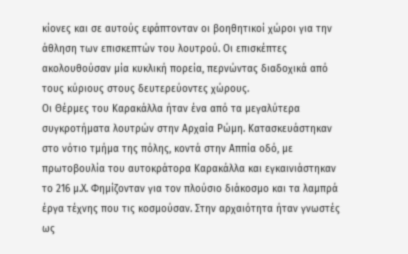κίονες και σε αυτούς εφάπτονταν οι βοηθητικοί χώροι για την άθληση των επισκεπτών του λουτρού. Οι επισκέπτες ακολουθούσαν μία κυκλική πορεία, περνώντας διαδοχικά από τους κύριους στους δευτερεύοντες χώρους.
Οι Θέρμες του Καρακάλλα ήταν ένα από τα μεγαλύτερα συγκροτήματα λουτρών στην Αρχαία Ρώμη. Κατασκευάστηκαν στο νότιο τμήμα της πόλης, κοντά στην Αππία οδό, με πρωτοβουλία του αυτοκράτορα Καρακάλλα και εγκαινιάστηκαν το 216 μ.Χ. Φημίζονταν για τον πλούσιο διάκοσμο και τα λαμπρά έργα τέχνης που τις κοσμούσαν. Στην αρχαιότητα ήταν γνωστές ως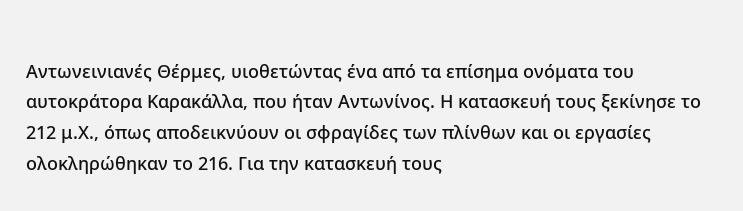Αντωνεινιανές Θέρμες, υιοθετώντας ένα από τα επίσημα ονόματα του αυτοκράτορα Καρακάλλα, που ήταν Αντωνίνος. Η κατασκευή τους ξεκίνησε το 212 μ.Χ., όπως αποδεικνύουν οι σφραγίδες των πλίνθων και οι εργασίες ολοκληρώθηκαν το 216. Για την κατασκευή τους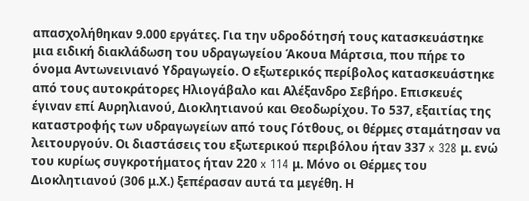απασχολήθηκαν 9.000 εργάτες. Για την υδροδότησή τους κατασκευάστηκε μια ειδική διακλάδωση του υδραγωγείου Άκουα Μάρτσια, που πήρε το όνομα Αντωνεινιανό Υδραγωγείο. Ο εξωτερικός περίβολος κατασκευάστηκε από τους αυτοκράτορες Ηλιογάβαλο και Αλέξανδρο Σεβήρο. Επισκευές έγιναν επί Αυρηλιανού, Διοκλητιανού και Θεοδωρίχου. Το 537, εξαιτίας της καταστροφής των υδραγωγείων από τους Γότθους, οι θέρμες σταμάτησαν να λειτουργούν. Οι διαστάσεις του εξωτερικού περιβόλου ήταν 337 x 328 μ. ενώ του κυρίως συγκροτήματος ήταν 220 x 114 μ. Μόνο οι Θέρμες του Διοκλητιανού (306 μ.Χ.) ξεπέρασαν αυτά τα μεγέθη. Η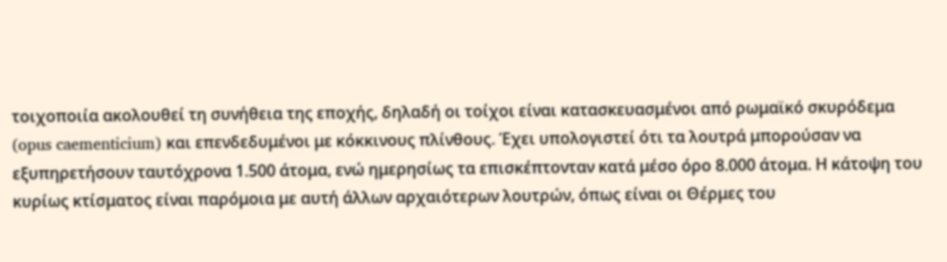τοιχοποιία ακολουθεί τη συνήθεια της εποχής, δηλαδή οι τοίχοι είναι κατασκευασμένοι από ρωμαϊκό σκυρόδεμα (opus caementicium) και επενδεδυμένοι με κόκκινους πλίνθους. Έχει υπολογιστεί ότι τα λουτρά μπορούσαν να εξυπηρετήσουν ταυτόχρονα 1.500 άτομα, ενώ ημερησίως τα επισκέπτονταν κατά μέσο όρο 8.000 άτομα. Η κάτοψη του κυρίως κτίσματος είναι παρόμοια με αυτή άλλων αρχαιότερων λουτρών, όπως είναι οι Θέρμες του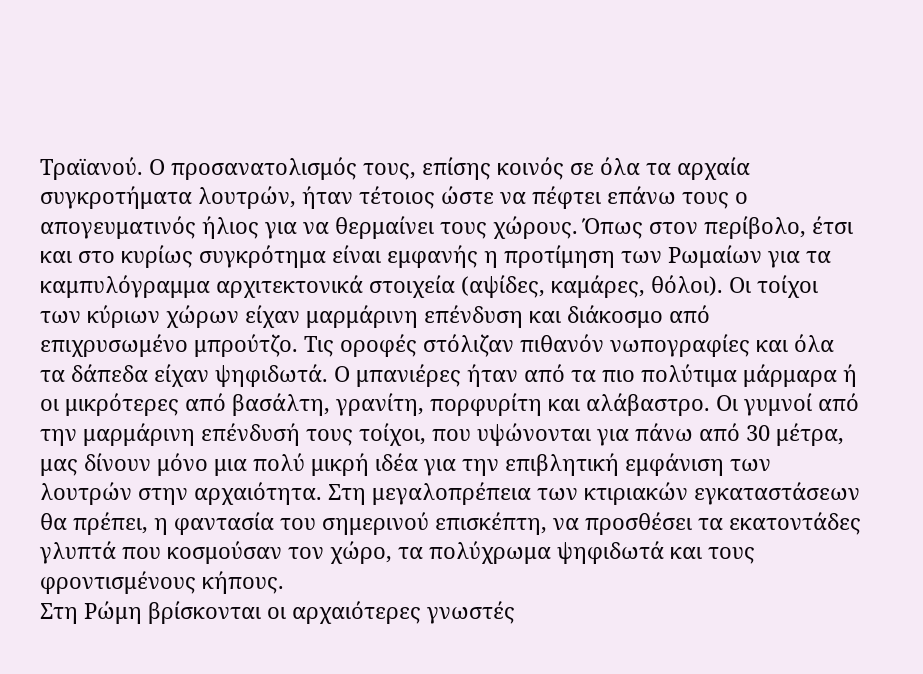Τραϊανού. Ο προσανατολισμός τους, επίσης κοινός σε όλα τα αρχαία συγκροτήματα λουτρών, ήταν τέτοιος ώστε να πέφτει επάνω τους ο απογευματινός ήλιος για να θερμαίνει τους χώρους. Όπως στον περίβολο, έτσι και στο κυρίως συγκρότημα είναι εμφανής η προτίμηση των Ρωμαίων για τα καμπυλόγραμμα αρχιτεκτονικά στοιχεία (αψίδες, καμάρες, θόλοι). Οι τοίχοι των κύριων χώρων είχαν μαρμάρινη επένδυση και διάκοσμο από επιχρυσωμένο μπρούτζο. Τις οροφές στόλιζαν πιθανόν νωπογραφίες και όλα τα δάπεδα είχαν ψηφιδωτά. Ο μπανιέρες ήταν από τα πιο πολύτιμα μάρμαρα ή οι μικρότερες από βασάλτη, γρανίτη, πορφυρίτη και αλάβαστρο. Οι γυμνοί από την μαρμάρινη επένδυσή τους τοίχοι, που υψώνονται για πάνω από 30 μέτρα, μας δίνουν μόνο μια πολύ μικρή ιδέα για την επιβλητική εμφάνιση των λουτρών στην αρχαιότητα. Στη μεγαλοπρέπεια των κτιριακών εγκαταστάσεων θα πρέπει, η φαντασία του σημερινού επισκέπτη, να προσθέσει τα εκατοντάδες γλυπτά που κοσμούσαν τον χώρο, τα πολύχρωμα ψηφιδωτά και τους φροντισμένους κήπους.
Στη Ρώμη βρίσκονται οι αρχαιότερες γνωστές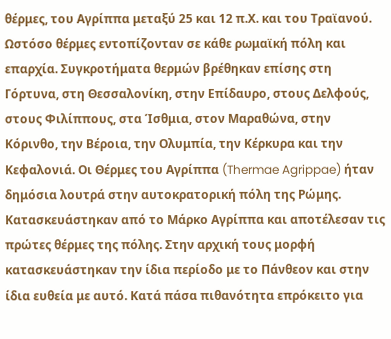θέρμες, του Αγρίππα μεταξύ 25 και 12 π.Χ. και του Τραϊανού. Ωστόσο θέρμες εντοπίζονταν σε κάθε ρωμαϊκή πόλη και επαρχία. Συγκροτήματα θερμών βρέθηκαν επίσης στη Γόρτυνα, στη Θεσσαλονίκη, στην Επίδαυρο, στους Δελφούς, στους Φιλίππους, στα Ίσθμια, στον Μαραθώνα, στην Κόρινθο, την Βέροια, την Ολυμπία, την Κέρκυρα και την Κεφαλονιά. Οι Θέρμες του Αγρίππα (Thermae Agrippae) ήταν δημόσια λουτρά στην αυτοκρατορική πόλη της Ρώμης. Κατασκευάστηκαν από το Μάρκο Αγρίππα και αποτέλεσαν τις πρώτες θέρμες της πόλης. Στην αρχική τους μορφή κατασκευάστηκαν την ίδια περίοδο με το Πάνθεον και στην ίδια ευθεία με αυτό. Κατά πάσα πιθανότητα επρόκειτο για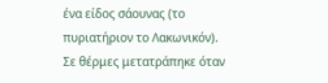ένα είδος σάουνας (το πυριατήριον το Λακωνικόν). Σε θέρμες μετατράπηκε όταν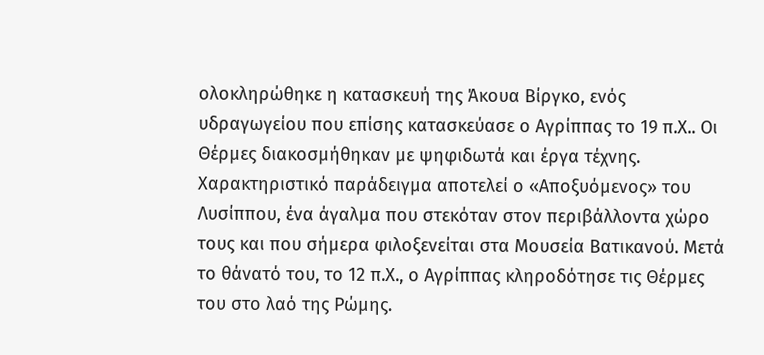ολοκληρώθηκε η κατασκευή της Άκουα Βίργκο, ενός υδραγωγείου που επίσης κατασκεύασε ο Αγρίππας το 19 π.Χ.. Οι Θέρμες διακοσμήθηκαν με ψηφιδωτά και έργα τέχνης. Χαρακτηριστικό παράδειγμα αποτελεί ο «Αποξυόμενος» του Λυσίππου, ένα άγαλμα που στεκόταν στον περιβάλλοντα χώρο τους και που σήμερα φιλοξενείται στα Μουσεία Βατικανού. Μετά το θάνατό του, το 12 π.Χ., ο Αγρίππας κληροδότησε τις Θέρμες του στο λαό της Ρώμης.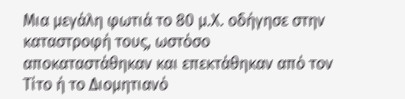Μια μεγάλη φωτιά το 80 μ.Χ. οδήγησε στην καταστροφή τους, ωστόσο αποκαταστάθηκαν και επεκτάθηκαν από τον Τίτο ή το Διομητιανό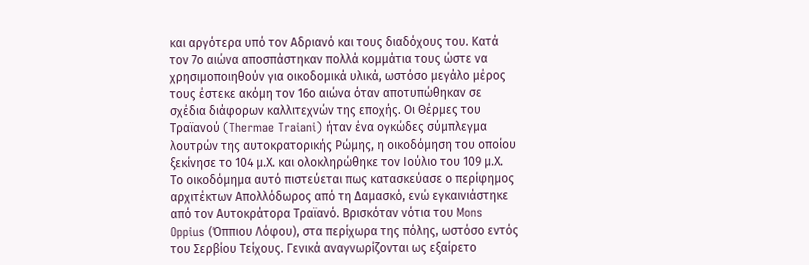και αργότερα υπό τον Αδριανό και τους διαδόχους του. Κατά τον 7ο αιώνα αποσπάστηκαν πολλά κομμάτια τους ώστε να χρησιμοποιηθούν για οικοδομικά υλικά, ωστόσο μεγάλο μέρος τους έστεκε ακόμη τον 16ο αιώνα όταν αποτυπώθηκαν σε σχέδια διάφορων καλλιτεχνών της εποχής. Οι Θέρμες του Τραϊανού (Thermae Traiani) ήταν ένα ογκώδες σύμπλεγμα λουτρών της αυτοκρατορικής Ρώμης, η οικοδόμηση του οποίου ξεκίνησε το 104 μ.Χ. και ολοκληρώθηκε τον Ιούλιο του 109 μ.Χ. Το οικοδόμημα αυτό πιστεύεται πως κατασκεύασε ο περίφημος αρχιτέκτων Απολλόδωρος από τη Δαμασκό, ενώ εγκαινιάστηκε από τον Αυτοκράτορα Τραϊανό. Βρισκόταν νότια του Mons Oppius (Όππιου Λόφου), στα περίχωρα της πόλης, ωστόσο εντός του Σερβίου Τείχους. Γενικά αναγνωρίζονται ως εξαίρετο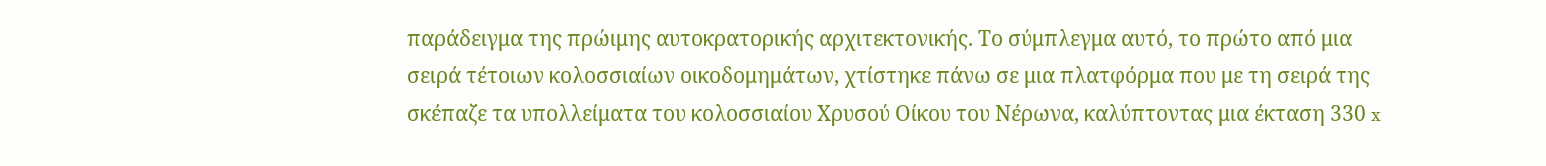παράδειγμα της πρώιμης αυτοκρατορικής αρχιτεκτονικής. Το σύμπλεγμα αυτό, το πρώτο από μια σειρά τέτοιων κολοσσιαίων οικοδομημάτων, χτίστηκε πάνω σε μια πλατφόρμα που με τη σειρά της σκέπαζε τα υπολλείματα του κολοσσιαίου Χρυσού Οίκου του Νέρωνα, καλύπτοντας μια έκταση 330 x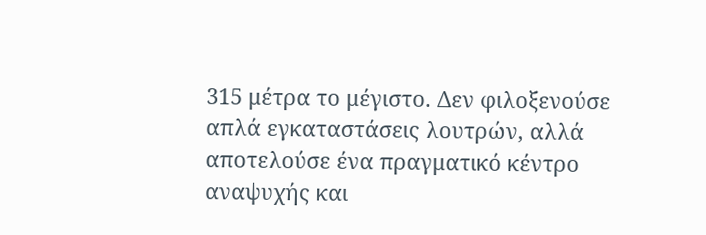315 μέτρα το μέγιστο. Δεν φιλοξενούσε απλά εγκαταστάσεις λουτρών, αλλά αποτελούσε ένα πραγματικό κέντρο αναψυχής και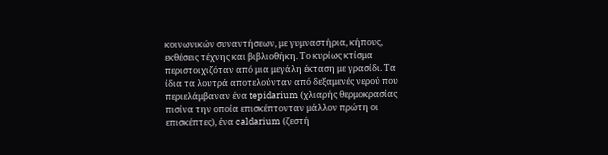κοινωνικών συναντήσεων, με γυμναστήρια, κήπους, εκθέσεις τέχνης και βιβλιοθήκη. Το κυρίως κτίσμα περιστοιχιζόταν από μια μεγάλη έκταση με γρασίδι. Τα ίδια τα λουτρά αποτελούνταν από δεξαμενές νερού που περιελάμβαναν ένα tepidarium (χλιαρής θερμοκρασίας πισίνα την οποία επισκέπτονταν μάλλον πρώτη οι επισκέπτες), ένα caldarium (ζεστή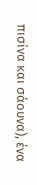πισίνα και σάουνα), ένα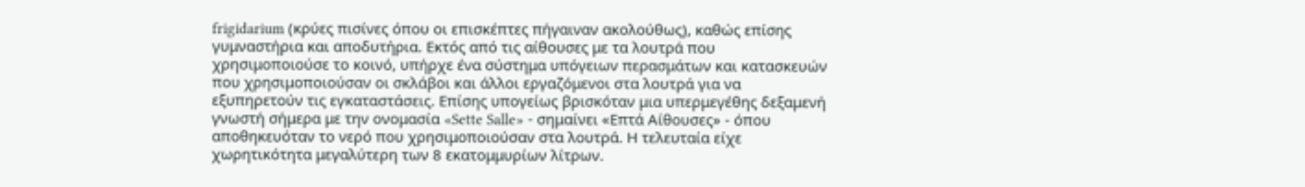frigidarium (κρύες πισίνες όπου οι επισκέπτες πήγαιναν ακολούθως), καθώς επίσης γυμναστήρια και αποδυτήρια. Εκτός από τις αίθουσες με τα λουτρά που χρησιμοποιούσε το κοινό, υπήρχε ένα σύστημα υπόγειων περασμάτων και κατασκευών που χρησιμοποιούσαν οι σκλάβοι και άλλοι εργαζόμενοι στα λουτρά για να εξυπηρετούν τις εγκαταστάσεις. Επίσης υπογείως βρισκόταν μια υπερμεγέθης δεξαμενή γνωστή σήμερα με την ονομασία «Sette Salle» - σημαίνει «Επτά Αίθουσες» - όπου αποθηκευόταν το νερό που χρησιμοποιούσαν στα λουτρά. Η τελευταία είχε χωρητικότητα μεγαλύτερη των 8 εκατομμυρίων λίτρων.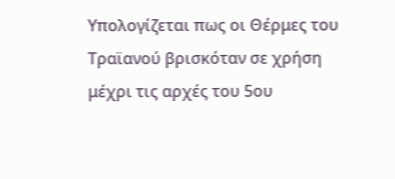Υπολογίζεται πως οι Θέρμες του Τραϊανού βρισκόταν σε χρήση μέχρι τις αρχές του 5ου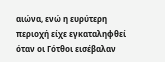αιώνα, ενώ η ευρύτερη περιοχή είχε εγκαταληφθεί όταν οι Γότθοι εισέβαλαν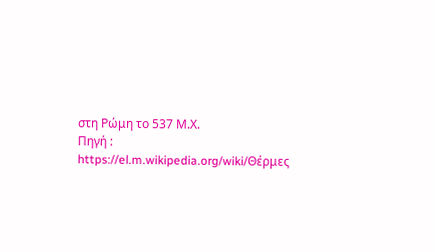στη Ρώμη το 537 Μ.Χ.
Πηγή : https://el.m.wikipedia.org/wiki/Θέρμες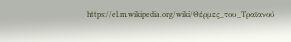https://el.m.wikipedia.org/wiki/Θέρμες_του_Τραϊανού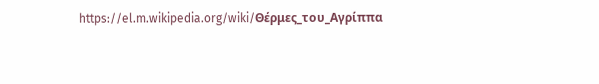https://el.m.wikipedia.org/wiki/Θέρμες_του_Αγρίππα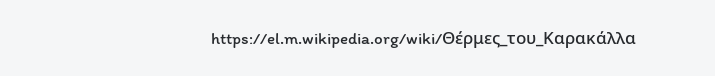https://el.m.wikipedia.org/wiki/Θέρμες_του_Καρακάλλα